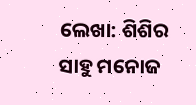ଲେଖା: ଶିଶିର ସାହୁ ମନୋଜ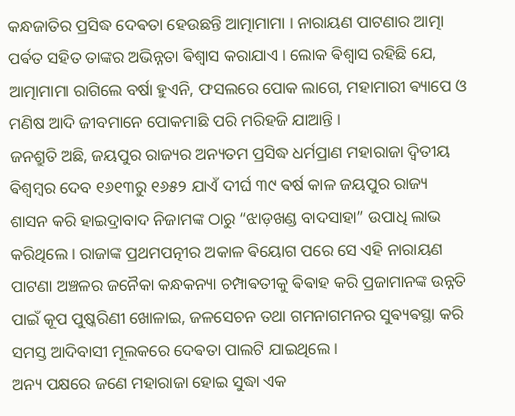କନ୍ଧଜାତିର ପ୍ରସିଦ୍ଧ ଦେଵତା ହେଉଛନ୍ତି ଆତ୍ମାମାମା । ନାରାୟଣ ପାଟଣାର ଆତ୍ମା ପର୍ଵତ ସହିତ ତାଙ୍କର ଅଭିନ୍ନତା ଵିଶ୍ଵାସ କରାଯାଏ । ଲୋକ ଵିଶ୍ଵାସ ରହିଛି ଯେ, ଆତ୍ମାମାମା ରାଗିଲେ ବର୍ଷା ହୁଏନି, ଫସଲରେ ପୋକ ଲାଗେ, ମହାମାରୀ ଵ୍ୟାପେ ଓ ମଣିଷ ଆଦି ଜୀବମାନେ ପୋକମାଛି ପରି ମରିହଜି ଯାଆନ୍ତି ।
ଜନଶ୍ରୁତି ଅଛି, ଜୟପୁର ରାଜ୍ୟର ଅନ୍ୟତମ ପ୍ରସିଦ୍ଧ ଧର୍ମପ୍ରାଣ ମହାରାଜା ଦ୍ଵିତୀୟ ଵିଶ୍ଵମ୍ଵର ଦେବ ୧୬୧୩ରୁ ୧୬୫୨ ଯାଏଁ ଦୀର୍ଘ ୩୯ ଵର୍ଷ କାଳ ଜୟପୁର ରାଜ୍ୟ ଶାସନ କରି ହାଇଦ୍ରାବାଦ ନିଜାମଙ୍କ ଠାରୁ “ଝାଡ଼ଖଣ୍ଡ ବାଦସାହା” ଉପାଧି ଲାଭ କରିଥିଲେ । ରାଜାଙ୍କ ପ୍ରଥମପତ୍ନୀର ଅକାଳ ଵିୟୋଗ ପରେ ସେ ଏହି ନାରାୟଣ ପାଟଣା ଅଞ୍ଚଳର ଜନୈକା କନ୍ଧକନ୍ୟା ଚମ୍ପାଵତୀକୁ ଵିଵାହ କରି ପ୍ରଜାମାନଙ୍କ ଉନ୍ନତି ପାଇଁ କୂପ ପୁଷ୍କରିଣୀ ଖୋଳାଇ, ଜଳସେଚନ ତଥା ଗମନାଗମନର ସୁଵ୍ୟଵସ୍ଥା କରି ସମସ୍ତ ଆଦିବାସୀ ମୂଲକରେ ଦେଵତା ପାଲଟି ଯାଇଥିଲେ ।
ଅନ୍ୟ ପକ୍ଷରେ ଜଣେ ମହାରାଜା ହୋଇ ସୁଦ୍ଧା ଏକ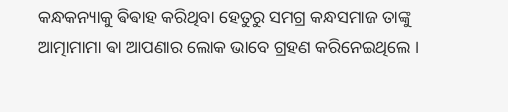କନ୍ଧକନ୍ୟାକୁ ଵିଵାହ କରିଥିବା ହେତୁରୁ ସମଗ୍ର କନ୍ଧସମାଜ ତାଙ୍କୁ ଆତ୍ମାମାମା ଵା ଆପଣାର ଲୋକ ଭାବେ ଗ୍ରହଣ କରିନେଇଥିଲେ ।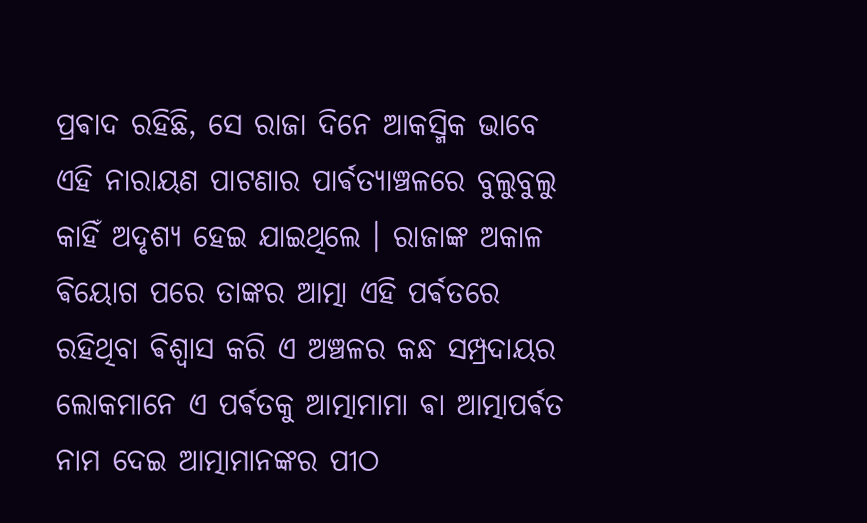ପ୍ରଵାଦ ରହିଛି, ସେ ରାଜା ଦିନେ ଆକସ୍ମିକ ଭାବେ ଏହି ନାରାୟଣ ପାଟଣାର ପାର୍ଵତ୍ୟାଞ୍ଚଳରେ ବୁଲୁବୁଲୁ କାହିଁ ଅଦୃଶ୍ୟ ହେଇ ଯାଇଥିଲେ । ରାଜାଙ୍କ ଅକାଳ ଵିୟୋଗ ପରେ ତାଙ୍କର ଆତ୍ମା ଏହି ପର୍ଵତରେ ରହିଥିବା ଵିଶ୍ଵାସ କରି ଏ ଅଞ୍ଚଳର କନ୍ଧ ସମ୍ପ୍ରଦାୟର ଲୋକମାନେ ଏ ପର୍ଵତକୁ ଆତ୍ମାମାମା ଵା ଆତ୍ମାପର୍ଵତ ନାମ ଦେଇ ଆତ୍ମାମାନଙ୍କର ପୀଠ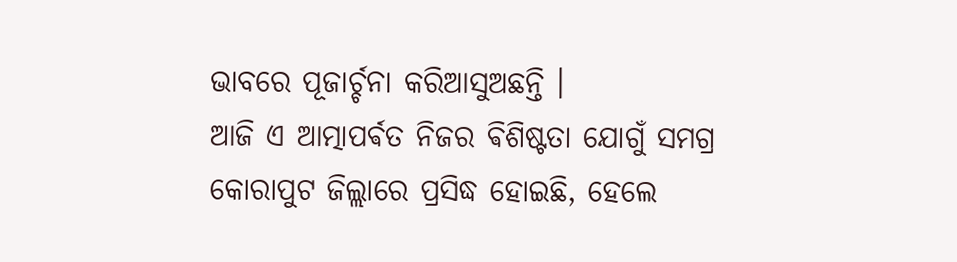ଭାବରେ ପୂଜାର୍ଚ୍ଚନା କରିଆସୁଅଛନ୍ତି ।
ଆଜି ଏ ଆତ୍ମାପର୍ଵତ ନିଜର ଵିଶିଷ୍ଟତା ଯୋଗୁଁ ସମଗ୍ର କୋରାପୁଟ ଜିଲ୍ଲାରେ ପ୍ରସିଦ୍ଧ ହୋଇଛି, ହେଲେ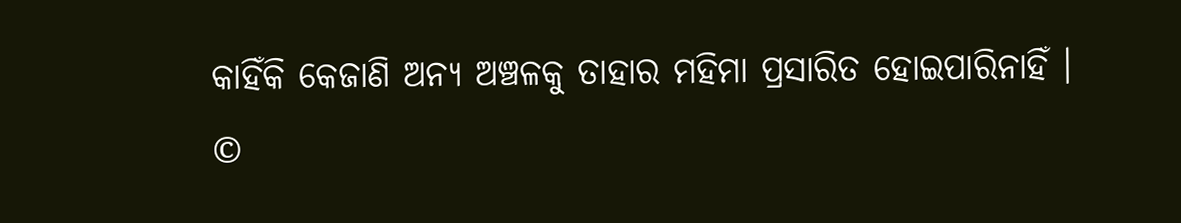କାହିଁକି କେଜାଣି ଅନ୍ୟ ଅଞ୍ଚଳକୁ ତାହାର ମହିମା ପ୍ରସାରିତ ହୋଇପାରିନାହିଁ ।
©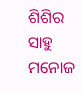ଶିଶିର ସାହୁ ମନୋଜ